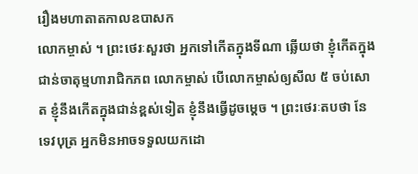រឿងមហាតាតកាលឧបាសក
លោកម្ចាស់ ។ ព្រះថេរៈសួរថា អ្នកទៅកើតក្នុងទីណា ឆ្លើយថា ខ្ញុំកើតក្នុង ជាន់ចាតុម្មហារាជិកភព លោកម្ចាស់ បើលោកម្ចាស់ឲ្យសីល ៥ ចប់សោត ខ្ញុំនឹងកើតក្នុងជាន់ខ្ពស់ទៀត ខ្ញុំនឹងធ្វើដូចម្តេច ។ ព្រះថេរៈតបថា នែទេវបុត្រ អ្នកមិនអាចទទួលយកដោ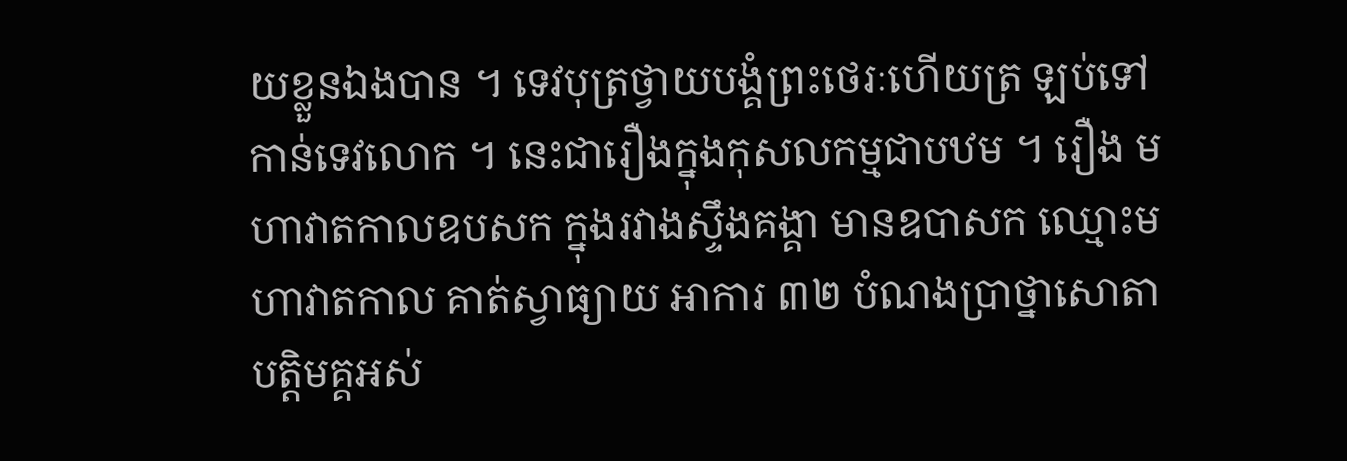យខ្លួនឯងបាន ។ ទេវបុត្រថ្វាយបង្គំព្រះថេរៈហើយត្រ ឡប់ទៅកាន់ទេវលោក ។ នេះជារឿងក្នុងកុសលកម្មជាបឋម ។ រឿង មហាវាតកាលឧបសក ក្នុងរវាងស្ទឹងគង្គា មានឧបាសក ឈ្មោះមហាវាតកាល គាត់ស្វាធ្យាយ អាការ ៣២ បំណងប្រាថ្នាសោតាបត្តិមគ្គអស់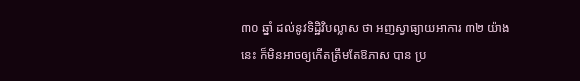៣០ ឆ្នាំ ដល់នូវទិដ្ឋិវិបល្លាស ថា អញស្វាធ្យាយអាការ ៣២ យ៉ាងនេះ ក៏មិនអាចឲ្យកើតត្រឹមតែឱភាស បាន ប្រ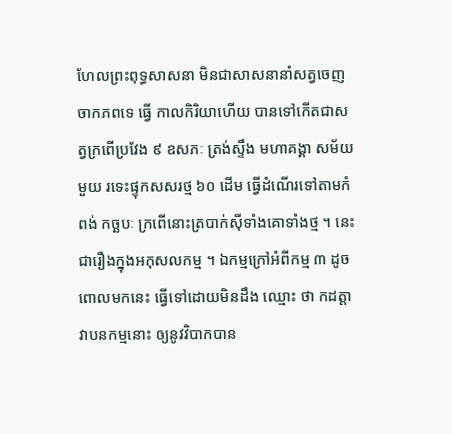ហែលព្រះពុទ្ធសាសនា មិនជាសាសនានាំសត្វចេញចាកភពទេ ធ្វើ កាលកិរិយាហើយ បានទៅកើតជាសត្វក្រពើប្រវែង ៩ ឧសភៈ ត្រង់ស្ទឹង មហាគង្គា សម័យមួយ រទេះផ្ទុកសសរថ្ម ៦០ ដើម ធ្វើដំណើរទៅតាមកំពង់ កច្ឆបៈ ក្រពើនោះត្របាក់ស៊ីទាំងគោទាំងថ្ម ។ នេះជារឿងក្នុងអកុសលកម្ម ។ ឯកម្មក្រៅអំពីកម្ម ៣ ដូចពោលមកនេះ ធ្វើទៅដោយមិនដឹង ឈ្មោះ ថា កដត្តាវាបនកម្មនោះ ឲ្យនូវវិបាកបាន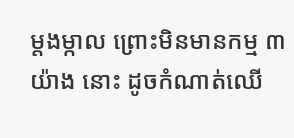ម្តងម្កាល ព្រោះមិនមានកម្ម ៣ យ៉ាង នោះ ដូចកំណាត់ឈើ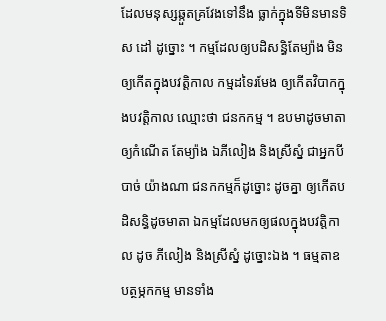ដែលមនុស្សឆ្កួតគ្រវែងទៅនឹង ធ្លាក់ក្នុងទីមិនមានទិស ដៅ ដូច្នោះ ។ កម្មដែលឲ្យបដិសន្ធិតែម្យ៉ាង មិនឲ្យកើតក្នុងបវត្តិកាល កម្មដទៃរមែង ឲ្យកើតវិបាកក្នុងបវត្តិកាល ឈ្មោះថា ជនកកម្ម ។ ឧបមាដូចមាតាឲ្យកំណើត តែម្យ៉ាង ឯភីលៀង និងស្រីស្នំ ជាអ្នកបីបាច់ យ៉ាងណា ជនកកម្មក៏ដូច្នោះ ដូចគ្នា ឲ្យកើតបដិសន្ធិដូចមាតា ឯកម្មដែលមកឲ្យផលក្នុងបវត្តិកាល ដូច ភីលៀង និងស្រីស្នំ ដូច្នោះឯង ។ ធម្មតាឧបត្ថម្ភកកម្ម មានទាំង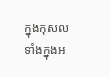ក្នុងកុសល ទាំងក្នុងអ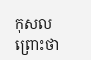កុសល ព្រោះថា